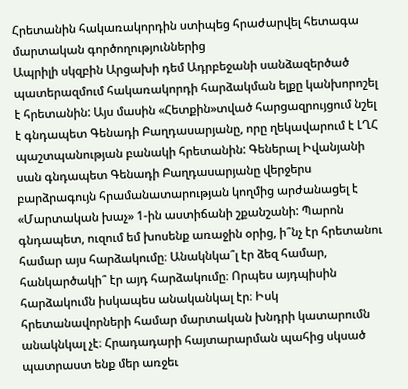Հրետանին հակառակորդին ստիպեց հրաժարվել հետագա մարտական գործողություններից
Ապրիլի սկզբին Արցախի դեմ Ադրբեջանի սանձազերծած պատերազմում հակառակորդի հարձակման ելքը կանխորոշել է հրետանին: Այս մասին «Հետքին»տված հարցազրույցում նշել է գնդապետ Գենադի Բաղդասարյանը, որը ղեկավարում է ԼՂՀ պաշտպանության բանակի հրետանին: Գեներալ Իվանյանի սան գնդապետ Գենադի Բաղդասարյանը վերջերս բարձրագույն հրամանատարության կողմից արժանացել է «Մարտական խաչ» 1-ին աստիճանի շքանշանի: Պարոն գնդապետ, ուզում եմ խոսենք առաջին օրից, ի՞նչ էր հրետանու համար այս հարձակումը։ Անակնկա՞լ էր ձեզ համար, հանկարծակի՞ էր այդ հարձակումը։ Որպես այդպիսին հարձակումն իսկապես անականկալ էր։ Իսկ հրետանավորների համար մարտական խնդրի կատարումն անակնկալ չէ։ Հրադադարի հայտարարման պահից սկսած պատրաստ ենք մեր առջեւ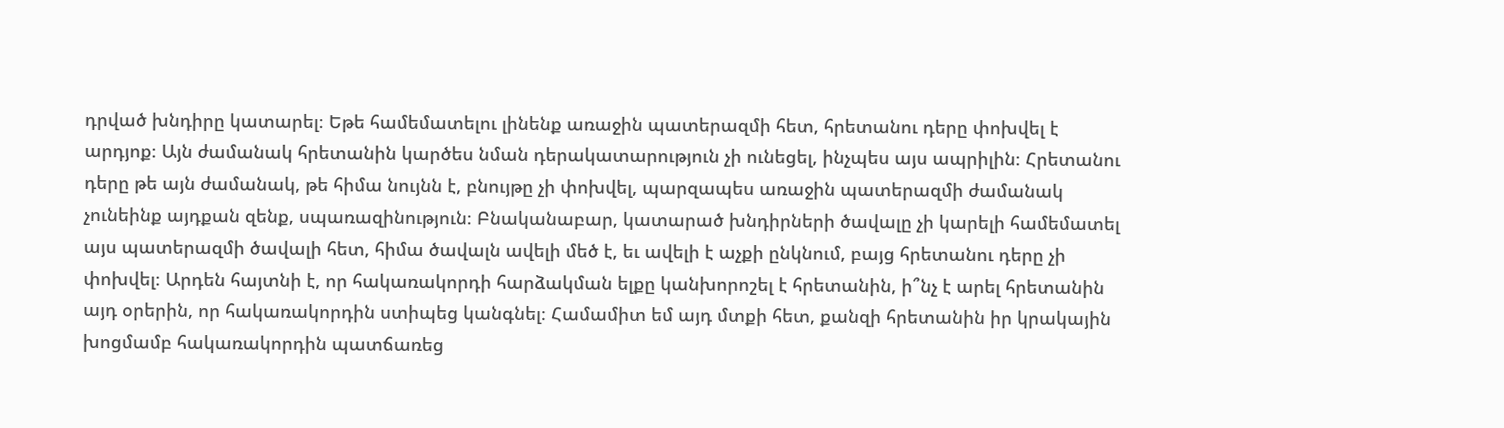դրված խնդիրը կատարել։ Եթե համեմատելու լինենք առաջին պատերազմի հետ, հրետանու դերը փոխվել է արդյոք։ Այն ժամանակ հրետանին կարծես նման դերակատարություն չի ունեցել, ինչպես այս ապրիլին։ Հրետանու դերը թե այն ժամանակ, թե հիմա նույնն է, բնույթը չի փոխվել, պարզապես առաջին պատերազմի ժամանակ չունեինք այդքան զենք, սպառազինություն։ Բնականաբար, կատարած խնդիրների ծավալը չի կարելի համեմատել այս պատերազմի ծավալի հետ, հիմա ծավալն ավելի մեծ է, եւ ավելի է աչքի ընկնում, բայց հրետանու դերը չի փոխվել։ Արդեն հայտնի է, որ հակառակորդի հարձակման ելքը կանխորոշել է հրետանին, ի՞նչ է արել հրետանին այդ օրերին, որ հակառակորդին ստիպեց կանգնել։ Համամիտ եմ այդ մտքի հետ, քանզի հրետանին իր կրակային խոցմամբ հակառակորդին պատճառեց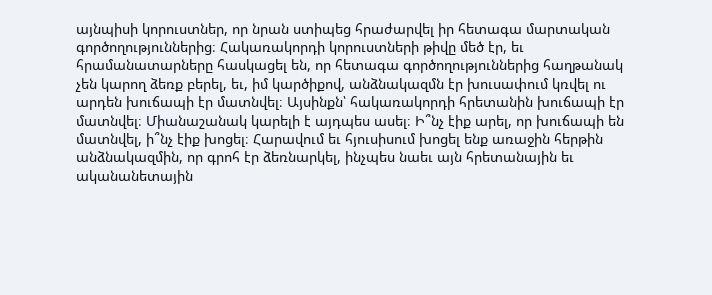այնպիսի կորուստներ, որ նրան ստիպեց հրաժարվել իր հետագա մարտական գործողություններից։ Հակառակորդի կորուստների թիվը մեծ էր, եւ հրամանատարները հասկացել են, որ հետագա գործողություններից հաղթանակ չեն կարող ձեռք բերել, եւ, իմ կարծիքով, անձնակազմն էր խուսափում կռվել ու արդեն խուճապի էր մատնվել։ Այսինքն՝ հակառակորդի հրետանին խուճապի էր մատնվել։ Միանաշանակ կարելի է այդպես ասել։ Ի՞նչ էիք արել, որ խուճապի են մատնվել, ի՞նչ էիք խոցել։ Հարավում եւ հյուսիսում խոցել ենք առաջին հերթին անձնակազմին, որ գրոհ էր ձեռնարկել, ինչպես նաեւ այն հրետանային եւ ականանետային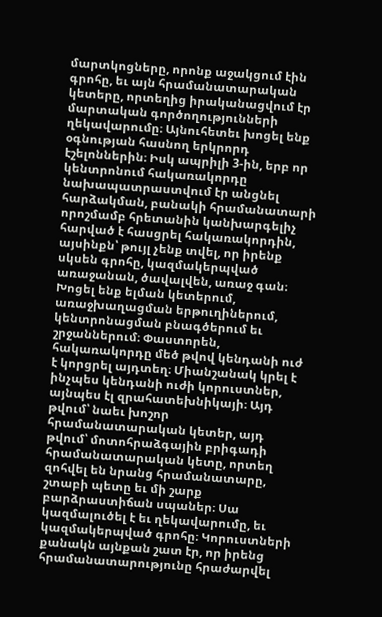մարտկոցները, որոնք աջակցում էին գրոհը, եւ այն հրամանատարական կետերը, որտեղից իրականացվում էր մարտական գործողությունների ղեկավարումը։ Այնուհետեւ խոցել ենք օգնության հասնող երկրորդ էշելոններին։ Իսկ ապրիլի 3-ին, երբ որ կենտրոնում հակառակորդը նախապատրաստվում էր անցնել հարձակման, բանակի հրամանատարի որոշմամբ հրետանին կանխարգելիչ հարված է հասցրել հակառակորդին, այսինքն՝ թույլ չենք տվել, որ իրենք սկսեն գրոհը, կազմակերպված առաջանան, ծավալվեն, առաջ գան։ Խոցել ենք ելման կետերում, առաջխաղացման երթուղիներում, կենտրոնացման բնագծերում եւ շրջաններում։ Փաստորեն, հակառակորդը մեծ թվով կենդանի ուժ է կորցրել այդտեղ։ Միանշանակ կրել է ինչպես կենդանի ուժի կորուստներ, այնպես էլ զրահատեխնիկայի։ Այդ թվում՝ նաեւ խոշոր հրամանատարական կետեր, այդ թվում՝ մոտոհրաձգային բրիգադի հրամանատարական կետը, որտեղ զոհվել են նրանց հրամանատարը, շտաբի պետը եւ մի շարք բարձրաստիճան սպաներ։ Սա կազմալուծել է եւ ղեկավարումը, եւ կազմակերպված գրոհը։ Կորուստների քանակն այնքան շատ էր, որ իրենց հրամանատարությունը հրաժարվել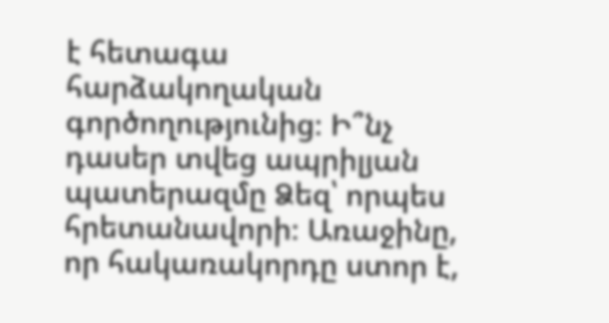է հետագա հարձակողական գործողությունից։ Ի՞նչ դասեր տվեց ապրիլյան պատերազմը Ձեզ՝ որպես հրետանավորի։ Առաջինը, որ հակառակորդը ստոր է,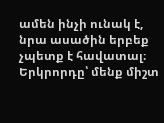ամեն ինչի ունակ է, նրա ասածին երբեք չպետք է հավատալ։ Երկրորդը՝ մենք միշտ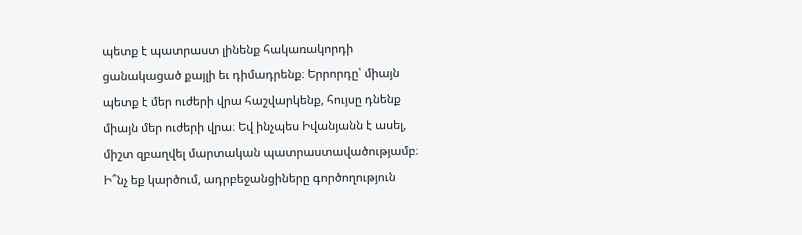պետք է պատրաստ լինենք հակառակորդի ցանակացած քայլի եւ դիմադրենք։ Երրորդը՝ միայն պետք է մեր ուժերի վրա հաշվարկենք, հույսը դնենք միայն մեր ուժերի վրա։ Եվ ինչպես Իվանյանն է ասել, միշտ զբաղվել մարտական պատրաստավածությամբ։ Ի՞նչ եք կարծում, ադրբեջանցիները գործողություն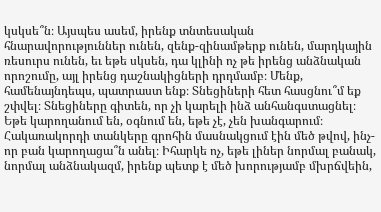կսկսե՞ն։ Այսպես ասեմ, իրենք տնտեսական հնարավորություններ ունեն, զենք-զինամթերք ունեն, մարդկային ռեսուրս ունեն, եւ եթե սկսեն, դա կլինի ոչ թե իրենց անձնական որոշումը, այլ իրենց դաշնակիցների դրդմամբ։ Մենք, համենայնդեպս, պատրաստ ենք։ Տնեցիների հետ հասցնու՞մ եք շփվել։ Տնեցիները գիտեն, որ չի կարելի ինձ անհանգստացնել։ Եթե կարողանում են, օգնում են, եթե չէ, չեն խանգարում։ Հակառակորդի տանկերը գրոհին մասնակցում էին մեծ թվով, ինչ-որ բան կարողացա՞ն անել։ Իհարկե ոչ, եթե լիներ նորմալ բանակ, նորմալ անձնակազմ, իրենք պետք է մեծ խորությամբ մխրճվեին,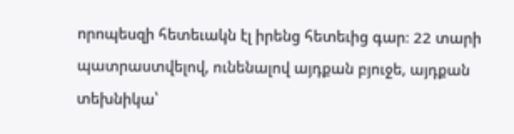որոպեսզի հետեւակն էլ իրենց հետեւից գար։ 22 տարի պատրաստվելով, ունենալով այդքան բյուջե, այդքան տեխնիկա՝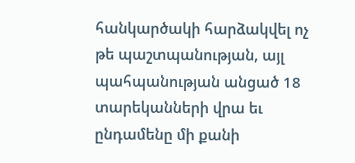հանկարծակի հարձակվել ոչ թե պաշտպանության, այլ պահպանության անցած 18 տարեկանների վրա եւ ընդամենը մի քանի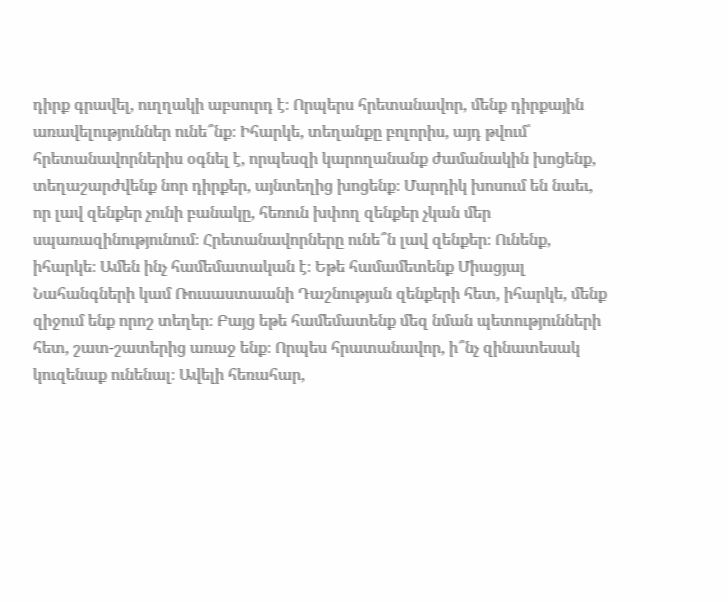դիրք գրավել, ուղղակի աբսուրդ է։ Որպերս հրետանավոր, մենք դիրքային առավելություններ ունե՞նք։ Իհարկե, տեղանքը բոլորիս, այդ թվում՝ հրետանավորներիս օգնել է, որպեսզի կարողանանք ժամանակին խոցենք, տեղաշարժվենք նոր դիրքեր, այնտեղից խոցենք։ Մարդիկ խոսում են նաեւ, որ լավ զենքեր չունի բանակը, հեռուն խփող զենքեր չկան մեր սպառազինությունում։ Հրետանավորները ունե՞ն լավ զենքեր։ Ունենք, իհարկե։ Ամեն ինչ համեմատական է։ Եթե համամետենք Միացյալ Նահանգների կամ Ռուսաստաանի Դաշնության զենքերի հետ, իհարկե, մենք զիջում ենք որոշ տեղեր։ Բայց եթե համեմատենք մեզ նման պետությունների հետ, շատ-շատերից առաջ ենք։ Որպես հրատանավոր, ի՞նչ զինատեսակ կուզենաք ունենալ։ Ավելի հեռահար,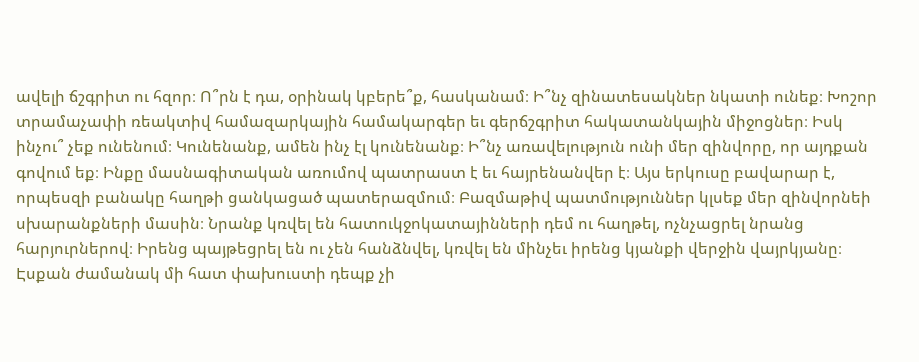ավելի ճշգրիտ ու հզոր։ Ո՞րն է դա, օրինակ կբերե՞ք, հասկանամ։ Ի՞նչ զինատեսակներ նկատի ունեք։ Խոշոր տրամաչափի ռեակտիվ համազարկային համակարգեր եւ գերճշգրիտ հակատանկային միջոցներ։ Իսկ ինչու՞ չեք ունենում։ Կունենանք, ամեն ինչ էլ կունենանք։ Ի՞նչ առավելություն ունի մեր զինվորը, որ այդքան գովում եք։ Ինքը մասնագիտական առումով պատրաստ է եւ հայրենանվեր է։ Այս երկուսը բավարար է, որպեսզի բանակը հաղթի ցանկացած պատերազմում։ Բազմաթիվ պատմություններ կլսեք մեր զինվորնեի սխարանքների մասին։ Նրանք կռվել են հատուկջոկատայինների դեմ ու հաղթել, ոչնչացրել նրանց հարյուրներով։ Իրենց պայթեցրել են ու չեն հանձնվել, կռվել են մինչեւ իրենց կյանքի վերջին վայրկյանը։ Էսքան ժամանակ մի հատ փախուստի դեպք չի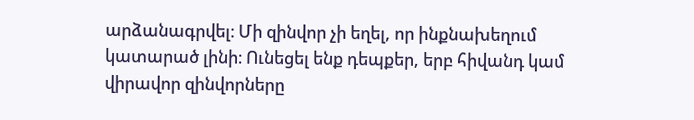արձանագրվել։ Մի զինվոր չի եղել, որ ինքնախեղում կատարած լինի։ Ունեցել ենք դեպքեր, երբ հիվանդ կամ վիրավոր զինվորները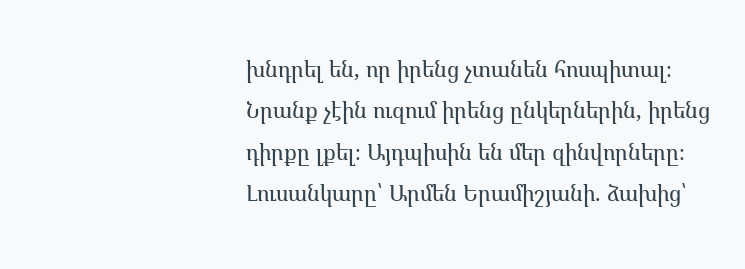խնդրել են, որ իրենց չտանեն հոսպիտալ։ Նրանք չէին ուզում իրենց ընկերներին, իրենց դիրքը լքել։ Այդպիսին են մեր զինվորները։ Լուսանկարը՝ Արմեն Երամիշյանի. ձախից՝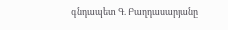գնդապետ Գ. Բաղդասարյանը